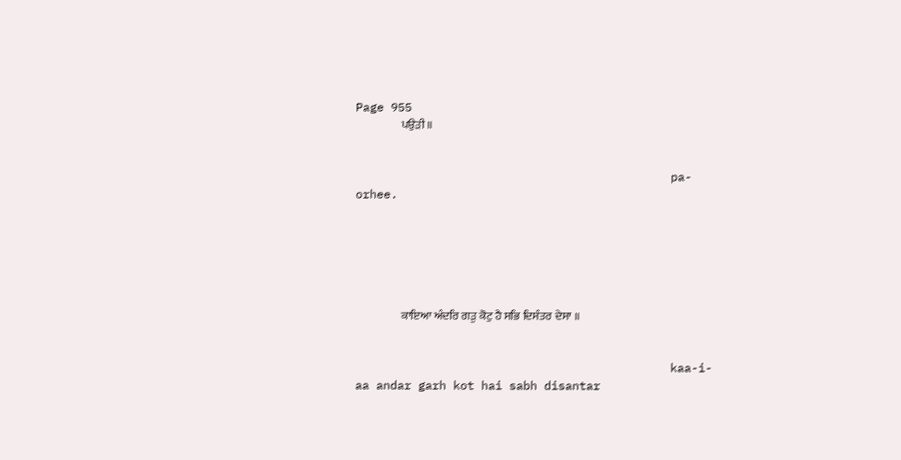Page 955
                    ਪਉੜੀ ॥


                                             pa-orhee.






                    ਕਾਇਆ ਅੰਦਰਿ ਗੜੁ ਕੋਟੁ ਹੈ ਸਭਿ ਦਿਸੰਤਰ ਦੇਸਾ ॥


                                             kaa-i-aa andar garh kot hai sabh disantar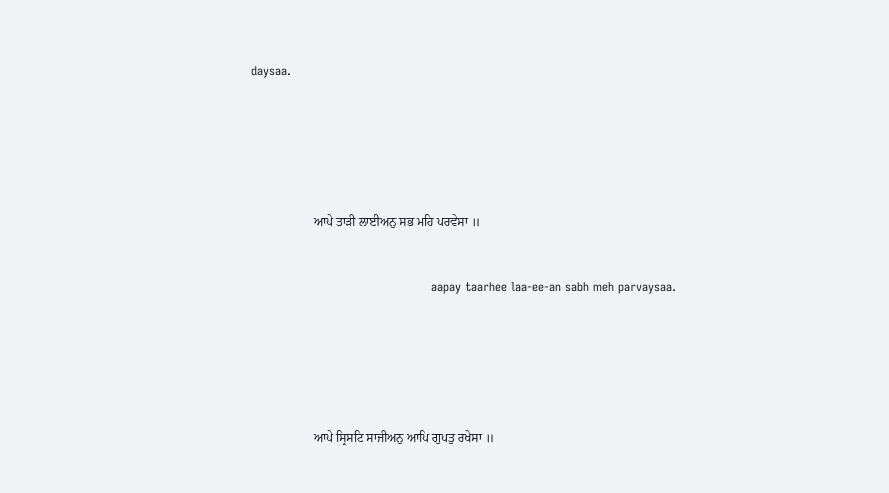daysaa.






                    ਆਪੇ ਤਾੜੀ ਲਾਈਅਨੁ ਸਭ ਮਹਿ ਪਰਵੇਸਾ ॥


                                             aapay taarhee laa-ee-an sabh meh parvaysaa.






                    ਆਪੇ ਸ੍ਰਿਸਟਿ ਸਾਜੀਅਨੁ ਆਪਿ ਗੁਪਤੁ ਰਖੇਸਾ ॥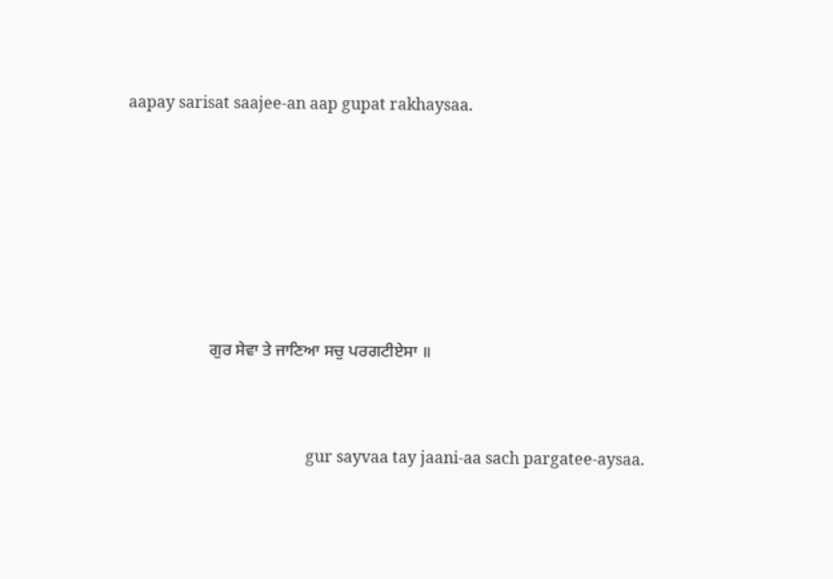aapay sarisat saajee-an aap gupat rakhaysaa.






                    ਗੁਰ ਸੇਵਾ ਤੇ ਜਾਣਿਆ ਸਚੁ ਪਰਗਟੀਏਸਾ ॥


                                             gur sayvaa tay jaani-aa sach pargatee-aysaa.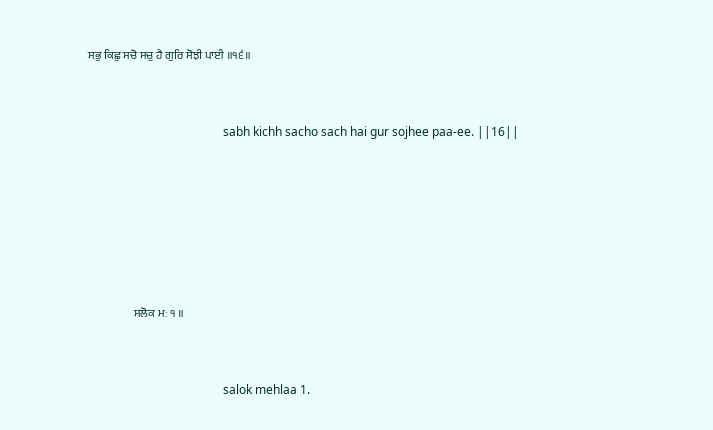ਸਭੁ ਕਿਛੁ ਸਚੋ ਸਚੁ ਹੈ ਗੁਰਿ ਸੋਝੀ ਪਾਈ ॥੧੬॥


                                             sabh kichh sacho sach hai gur sojhee paa-ee. ||16||






                    ਸਲੋਕ ਮਃ ੧ ॥


                                             salok mehlaa 1.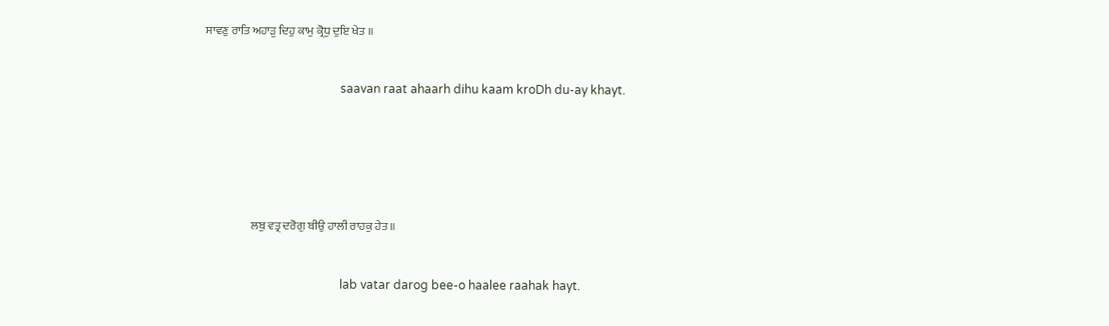ਸਾਵਣੁ ਰਾਤਿ ਅਹਾੜੁ ਦਿਹੁ ਕਾਮੁ ਕ੍ਰੋਧੁ ਦੁਇ ਖੇਤ ॥


                                             saavan raat ahaarh dihu kaam kroDh du-ay khayt.






                    ਲਬੁ ਵਤ੍ਰ ਦਰੋਗੁ ਬੀਉ ਹਾਲੀ ਰਾਹਕੁ ਹੇਤ ॥


                                             lab vatar darog bee-o haalee raahak hayt.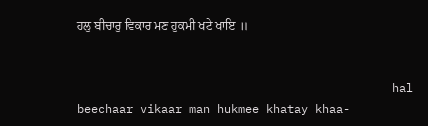ਹਲੁ ਬੀਚਾਰੁ ਵਿਕਾਰ ਮਣ ਹੁਕਮੀ ਖਟੇ ਖਾਇ ॥


                                             hal beechaar vikaar man hukmee khatay khaa-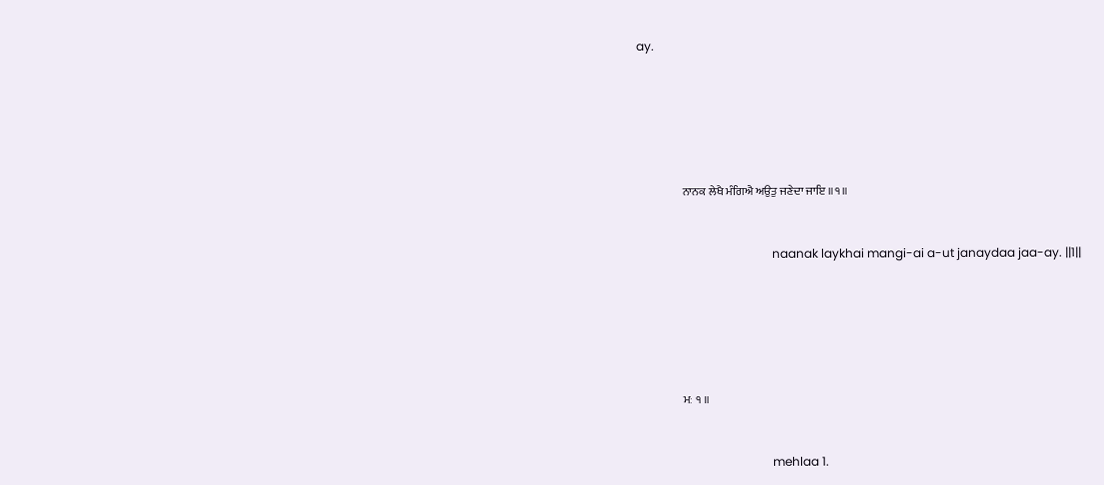ay.






                    ਨਾਨਕ ਲੇਖੈ ਮੰਗਿਐ ਅਉਤੁ ਜਣੇਦਾ ਜਾਇ ॥੧॥


                                             naanak laykhai mangi-ai a-ut janaydaa jaa-ay. ||1||






                    ਮਃ ੧ ॥


                                             mehlaa 1.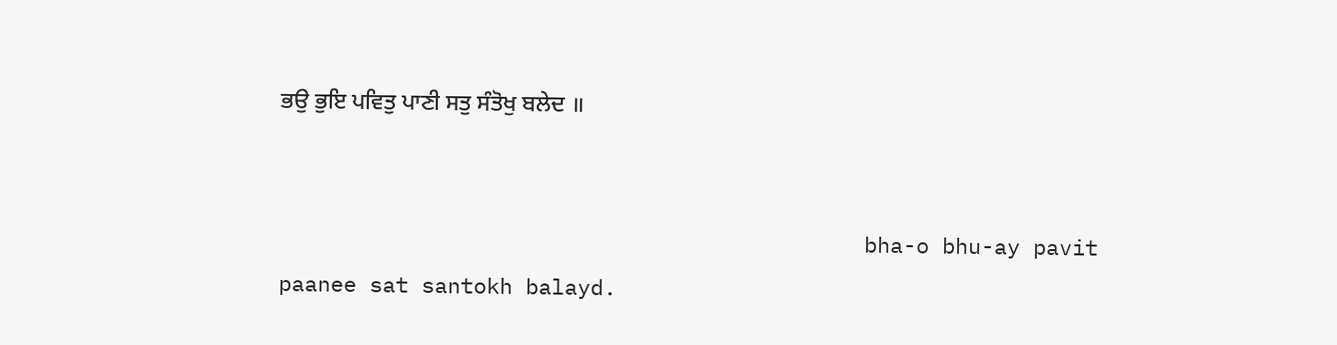ਭਉ ਭੁਇ ਪਵਿਤੁ ਪਾਣੀ ਸਤੁ ਸੰਤੋਖੁ ਬਲੇਦ ॥


                                             bha-o bhu-ay pavit paanee sat santokh balayd.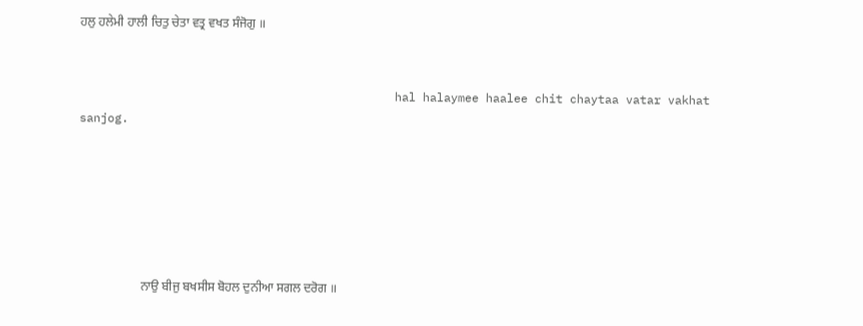ਹਲੁ ਹਲੇਮੀ ਹਾਲੀ ਚਿਤੁ ਚੇਤਾ ਵਤ੍ਰ ਵਖਤ ਸੰਜੋਗੁ ॥


                                             hal halaymee haalee chit chaytaa vatar vakhat sanjog.






                    ਨਾਉ ਬੀਜੁ ਬਖਸੀਸ ਬੋਹਲ ਦੁਨੀਆ ਸਗਲ ਦਰੋਗ ॥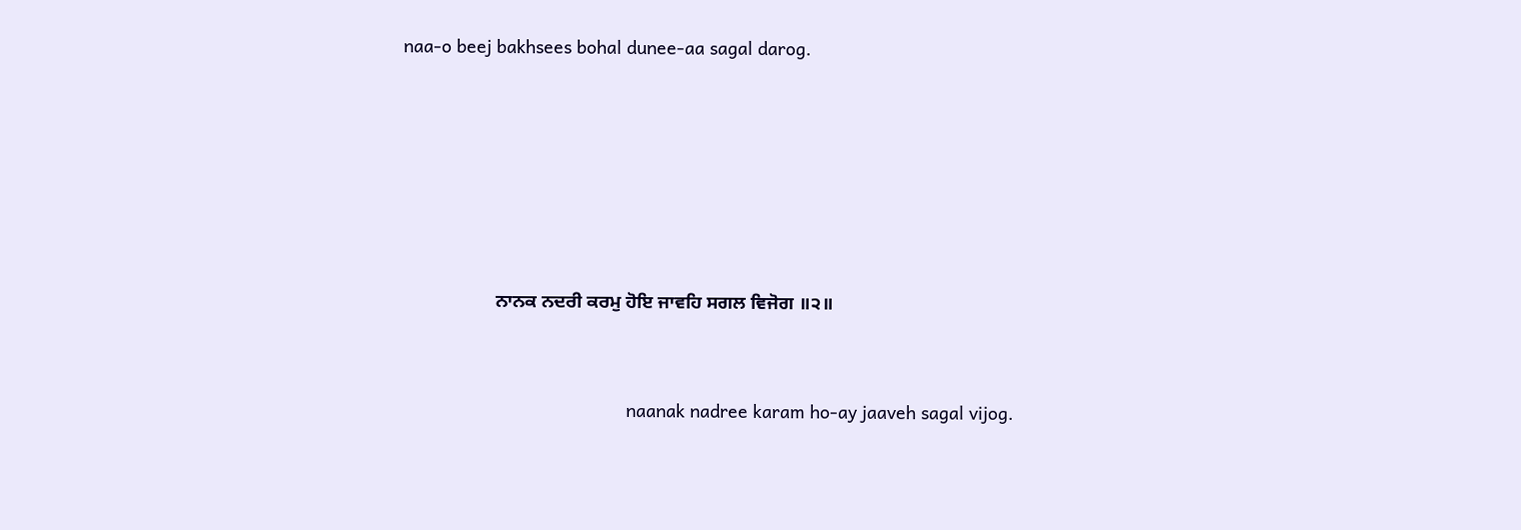naa-o beej bakhsees bohal dunee-aa sagal darog.






                    ਨਾਨਕ ਨਦਰੀ ਕਰਮੁ ਹੋਇ ਜਾਵਹਿ ਸਗਲ ਵਿਜੋਗ ॥੨॥


                                             naanak nadree karam ho-ay jaaveh sagal vijog.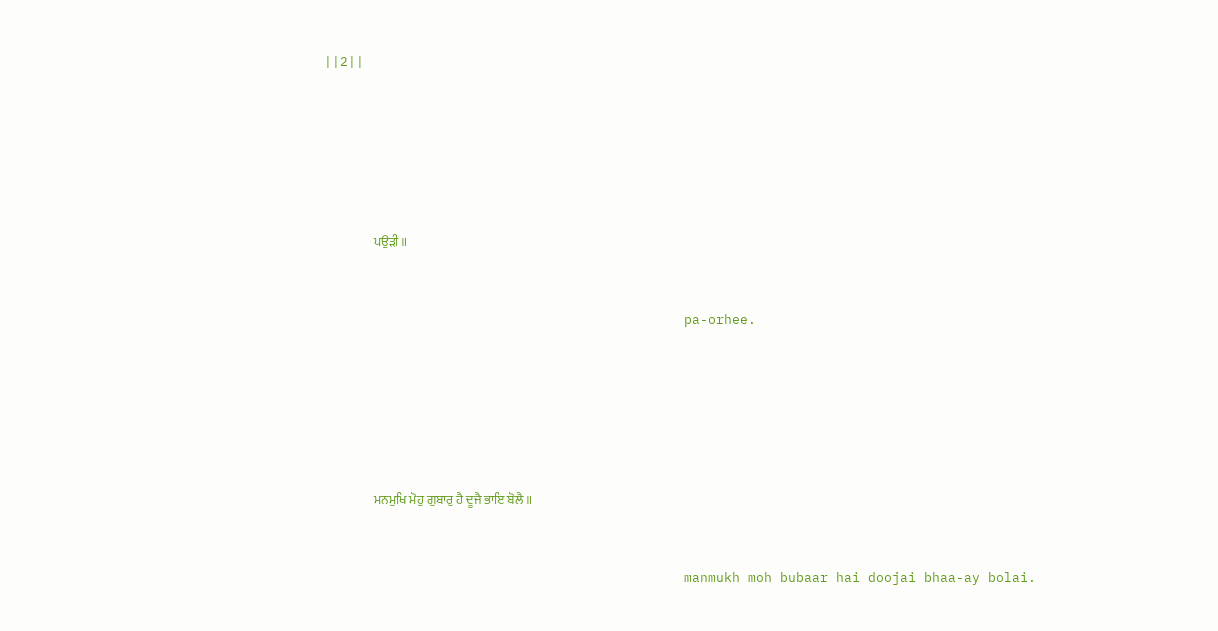||2||






                    ਪਉੜੀ ॥


                                             pa-orhee.






                    ਮਨਮੁਖਿ ਮੋਹੁ ਗੁਬਾਰੁ ਹੈ ਦੂਜੈ ਭਾਇ ਬੋਲੈ ॥


                                             manmukh moh bubaar hai doojai bhaa-ay bolai.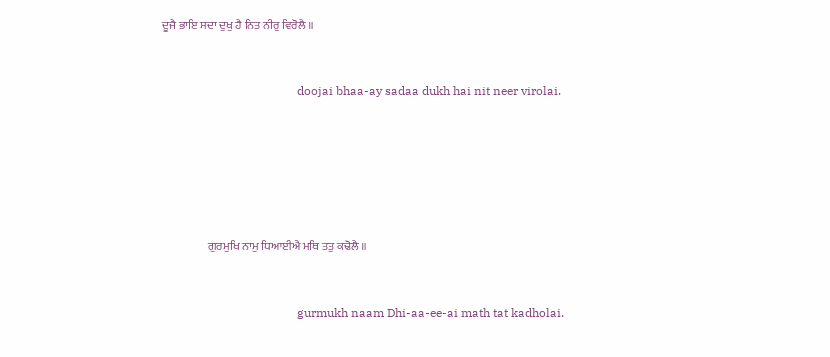ਦੂਜੈ ਭਾਇ ਸਦਾ ਦੁਖੁ ਹੈ ਨਿਤ ਨੀਰੁ ਵਿਰੋਲੈ ॥


                                             doojai bhaa-ay sadaa dukh hai nit neer virolai.






                    ਗੁਰਮੁਖਿ ਨਾਮੁ ਧਿਆਈਐ ਮਥਿ ਤਤੁ ਕਢੋਲੈ ॥


                                             gurmukh naam Dhi-aa-ee-ai math tat kadholai.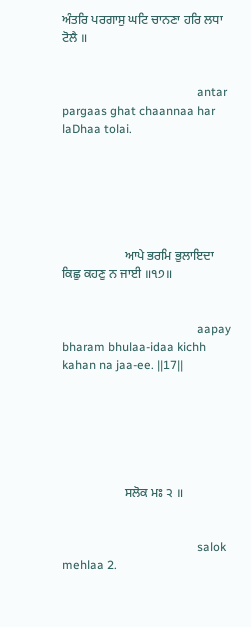ਅੰਤਰਿ ਪਰਗਾਸੁ ਘਟਿ ਚਾਨਣਾ ਹਰਿ ਲਧਾ ਟੋਲੈ ॥


                                             antar pargaas ghat chaannaa har laDhaa tolai.






                    ਆਪੇ ਭਰਮਿ ਭੁਲਾਇਦਾ ਕਿਛੁ ਕਹਣੁ ਨ ਜਾਈ ॥੧੭॥


                                             aapay bharam bhulaa-idaa kichh kahan na jaa-ee. ||17||






                    ਸਲੋਕ ਮਃ ੨ ॥


                                             salok mehlaa 2.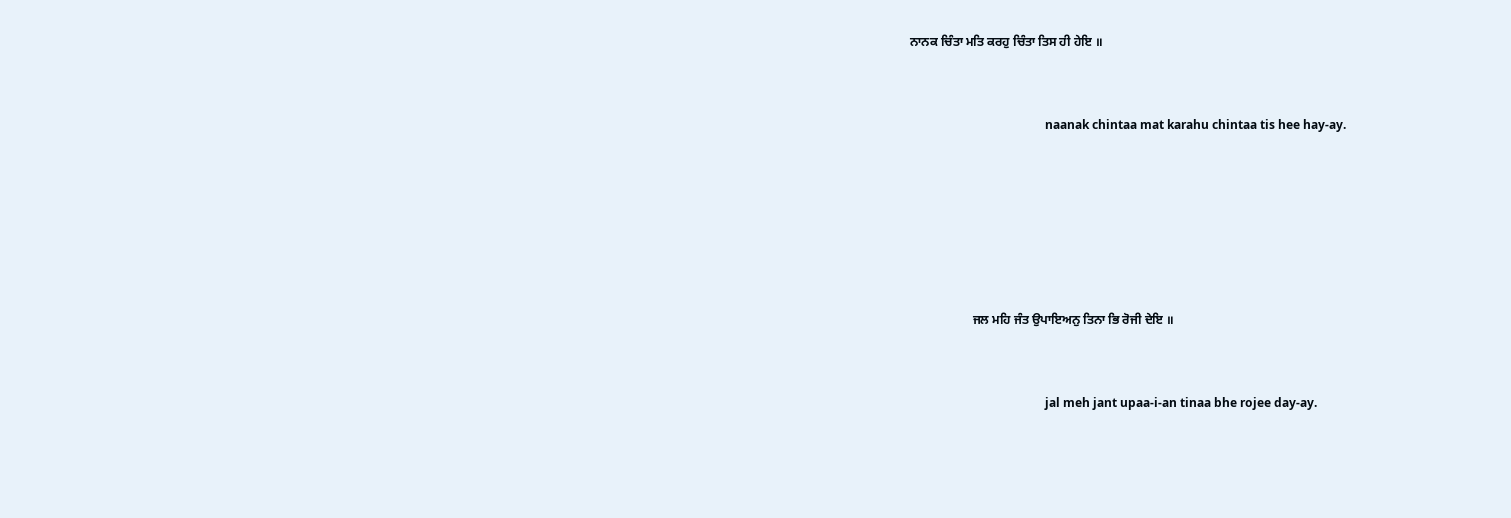ਨਾਨਕ ਚਿੰਤਾ ਮਤਿ ਕਰਹੁ ਚਿੰਤਾ ਤਿਸ ਹੀ ਹੇਇ ॥


                                             naanak chintaa mat karahu chintaa tis hee hay-ay.






                    ਜਲ ਮਹਿ ਜੰਤ ਉਪਾਇਅਨੁ ਤਿਨਾ ਭਿ ਰੋਜੀ ਦੇਇ ॥


                                             jal meh jant upaa-i-an tinaa bhe rojee day-ay.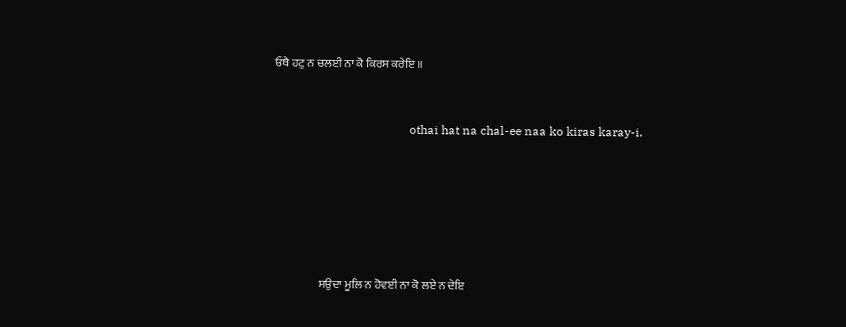ਓਥੈ ਹਟੁ ਨ ਚਲਈ ਨਾ ਕੋ ਕਿਰਸ ਕਰੇਇ ॥


                                             othai hat na chal-ee naa ko kiras karay-i.






                    ਸਉਦਾ ਮੂਲਿ ਨ ਹੋਵਈ ਨਾ ਕੋ ਲਏ ਨ ਦੇਇ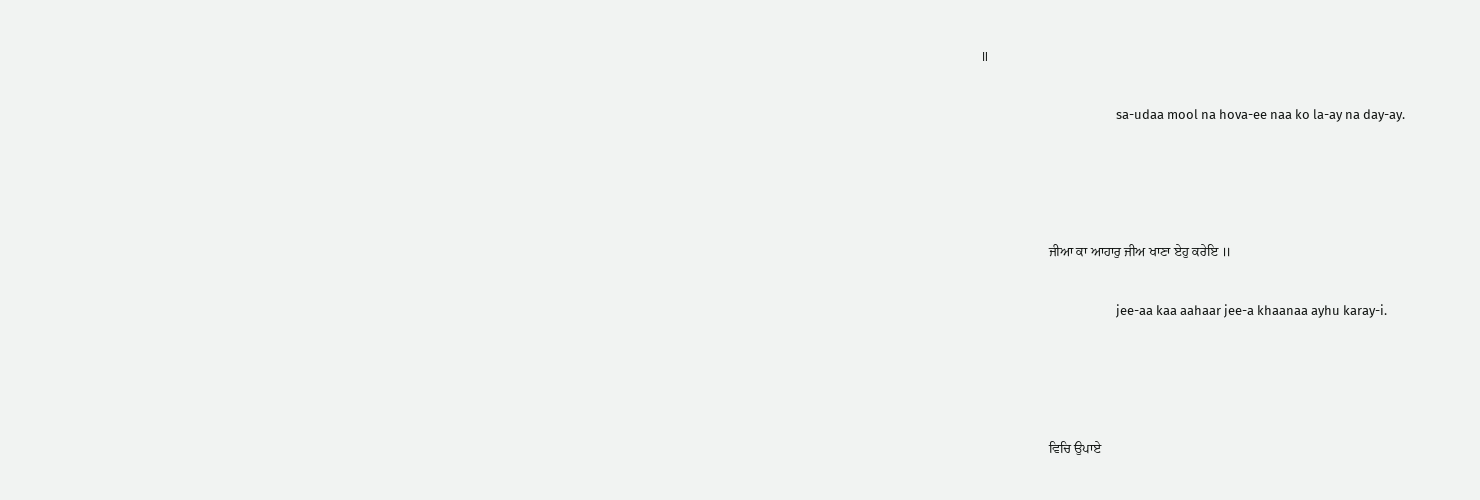॥


                                             sa-udaa mool na hova-ee naa ko la-ay na day-ay.






                    ਜੀਆ ਕਾ ਆਹਾਰੁ ਜੀਅ ਖਾਣਾ ਏਹੁ ਕਰੇਇ ॥


                                             jee-aa kaa aahaar jee-a khaanaa ayhu karay-i.






                    ਵਿਚਿ ਉਪਾਏ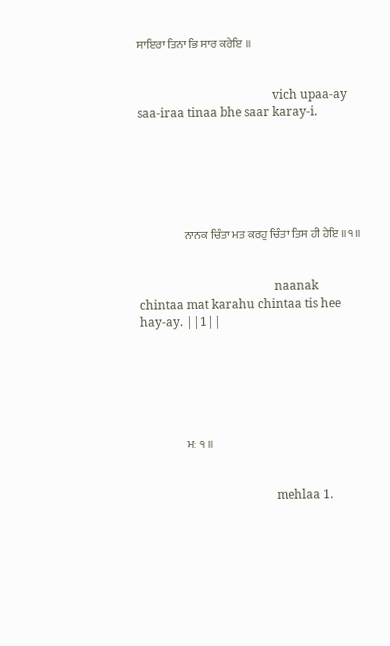ਸਾਇਰਾ ਤਿਨਾ ਭਿ ਸਾਰ ਕਰੇਇ ॥


                                             vich upaa-ay saa-iraa tinaa bhe saar karay-i.






                    ਨਾਨਕ ਚਿੰਤਾ ਮਤ ਕਰਹੁ ਚਿੰਤਾ ਤਿਸ ਹੀ ਹੇਇ ॥੧॥


                                             naanak chintaa mat karahu chintaa tis hee hay-ay. ||1||






                    ਮਃ ੧ ॥


                                             mehlaa 1.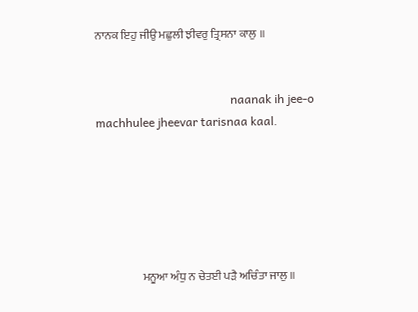ਨਾਨਕ ਇਹੁ ਜੀਉ ਮਛੁਲੀ ਝੀਵਰੁ ਤ੍ਰਿਸਨਾ ਕਾਲੁ ॥


                                             naanak ih jee-o machhulee jheevar tarisnaa kaal.






                    ਮਨੂਆ ਅੰਧੁ ਨ ਚੇਤਈ ਪੜੈ ਅਚਿੰਤਾ ਜਾਲੁ ॥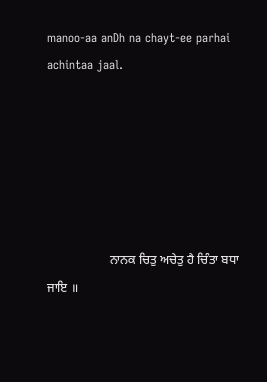manoo-aa anDh na chayt-ee parhai achintaa jaal.






                    ਨਾਨਕ ਚਿਤੁ ਅਚੇਤੁ ਹੈ ਚਿੰਤਾ ਬਧਾ ਜਾਇ ॥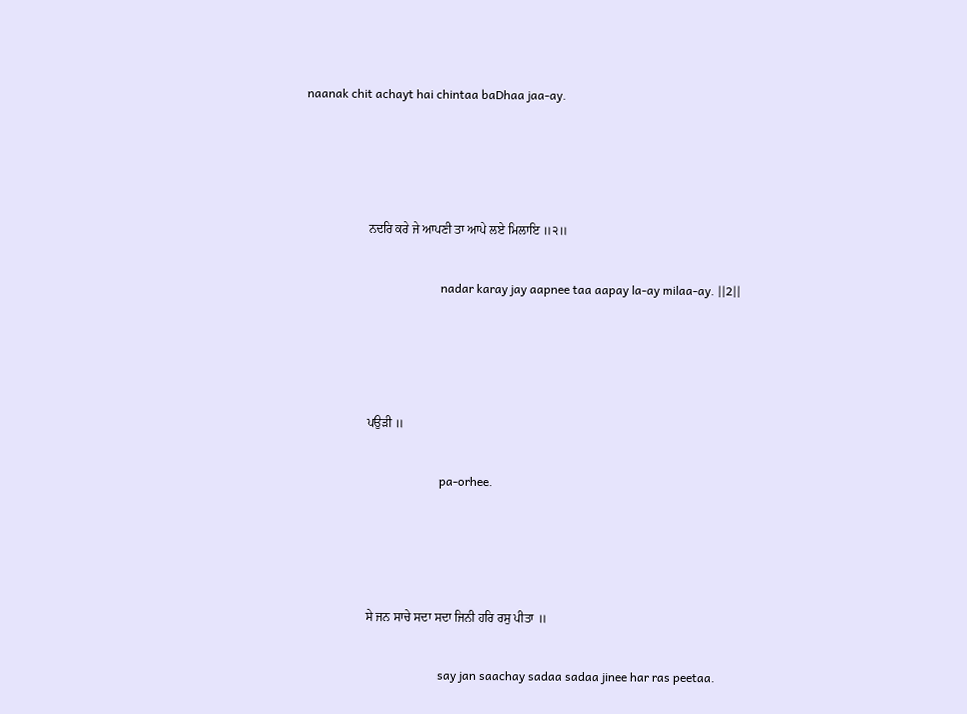naanak chit achayt hai chintaa baDhaa jaa-ay.






                    ਨਦਰਿ ਕਰੇ ਜੇ ਆਪਣੀ ਤਾ ਆਪੇ ਲਏ ਮਿਲਾਇ ॥੨॥


                                             nadar karay jay aapnee taa aapay la-ay milaa-ay. ||2||






                    ਪਉੜੀ ॥


                                             pa-orhee.






                    ਸੇ ਜਨ ਸਾਚੇ ਸਦਾ ਸਦਾ ਜਿਨੀ ਹਰਿ ਰਸੁ ਪੀਤਾ ॥


                                             say jan saachay sadaa sadaa jinee har ras peetaa.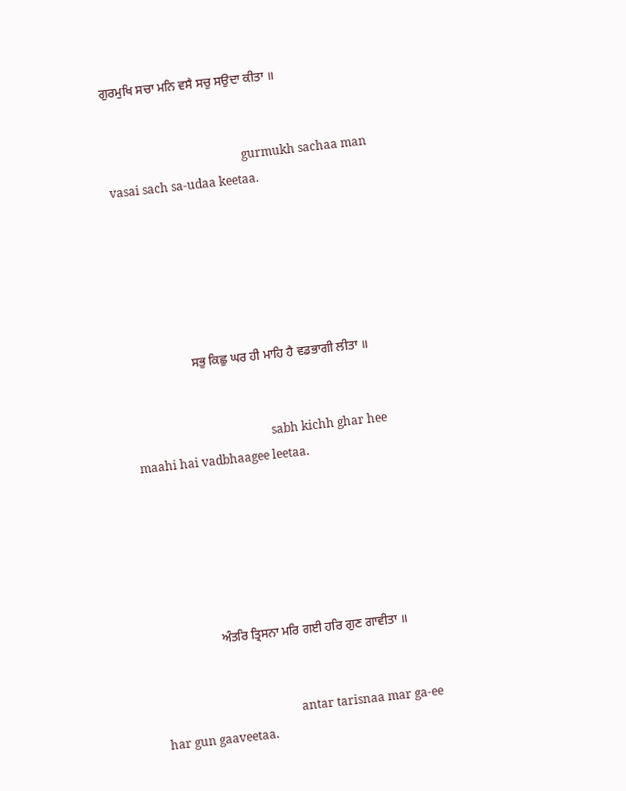ਗੁਰਮੁਖਿ ਸਚਾ ਮਨਿ ਵਸੈ ਸਚੁ ਸਉਦਾ ਕੀਤਾ ॥


                                             gurmukh sachaa man vasai sach sa-udaa keetaa.






                    ਸਭੁ ਕਿਛੁ ਘਰ ਹੀ ਮਾਹਿ ਹੈ ਵਡਭਾਗੀ ਲੀਤਾ ॥


                                             sabh kichh ghar hee maahi hai vadbhaagee leetaa.






                    ਅੰਤਰਿ ਤ੍ਰਿਸਨਾ ਮਰਿ ਗਈ ਹਰਿ ਗੁਣ ਗਾਵੀਤਾ ॥


                                             antar tarisnaa mar ga-ee har gun gaaveetaa.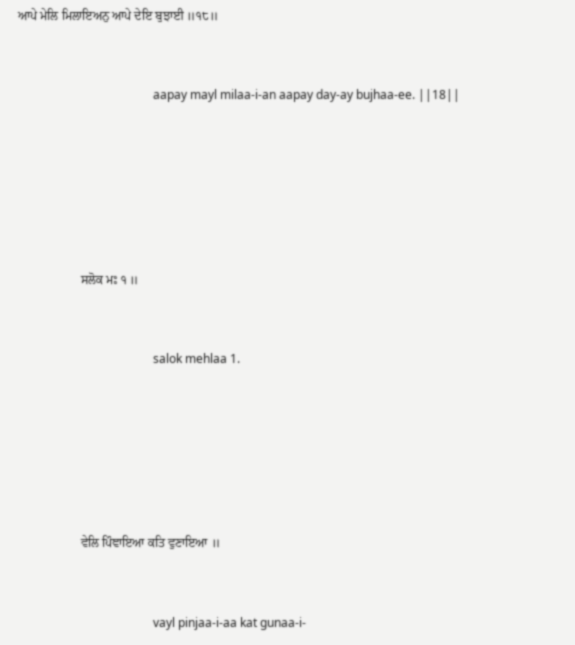ਆਪੇ ਮੇਲਿ ਮਿਲਾਇਅਨੁ ਆਪੇ ਦੇਇ ਬੁਝਾਈ ॥੧੮॥


                                             aapay mayl milaa-i-an aapay day-ay bujhaa-ee. ||18||






                    ਸਲੋਕ ਮਃ ੧ ॥


                                             salok mehlaa 1.






                    ਵੇਲਿ ਪਿੰਞਾਇਆ ਕਤਿ ਵੁਣਾਇਆ ॥


                                             vayl pinjaa-i-aa kat gunaa-i-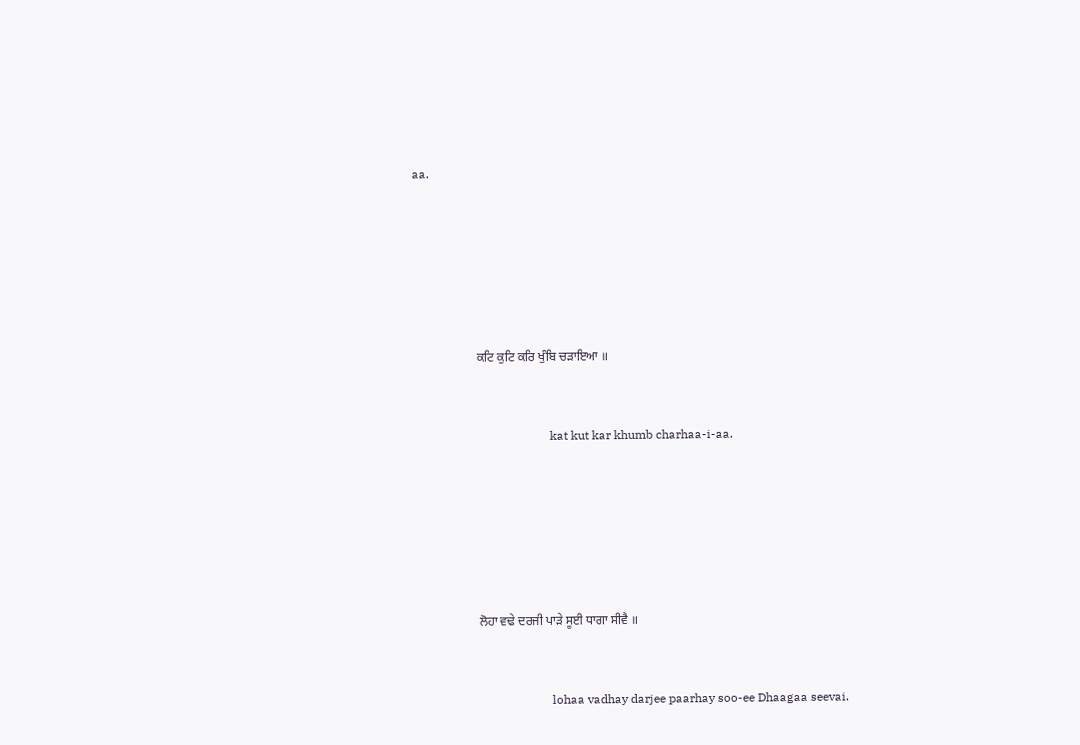aa.






                    ਕਟਿ ਕੁਟਿ ਕਰਿ ਖੁੰਬਿ ਚੜਾਇਆ ॥


                                             kat kut kar khumb charhaa-i-aa.






                    ਲੋਹਾ ਵਢੇ ਦਰਜੀ ਪਾੜੇ ਸੂਈ ਧਾਗਾ ਸੀਵੈ ॥


                                             lohaa vadhay darjee paarhay soo-ee Dhaagaa seevai.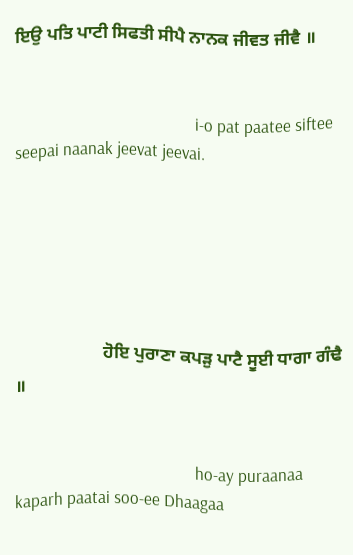ਇਉ ਪਤਿ ਪਾਟੀ ਸਿਫਤੀ ਸੀਪੈ ਨਾਨਕ ਜੀਵਤ ਜੀਵੈ ॥


                                             i-o pat paatee siftee seepai naanak jeevat jeevai.






                    ਹੋਇ ਪੁਰਾਣਾ ਕਪੜੁ ਪਾਟੈ ਸੂਈ ਧਾਗਾ ਗੰਢੈ ॥


                                             ho-ay puraanaa kaparh paatai soo-ee Dhaagaa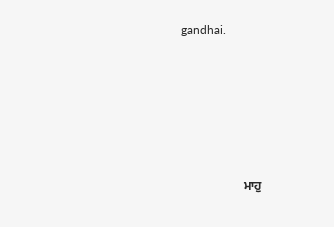gandhai.






                    ਮਾਹੁ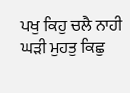ਪਖੁ ਕਿਹੁ ਚਲੈ ਨਾਹੀ ਘੜੀ ਮੁਹਤੁ ਕਿਛੁ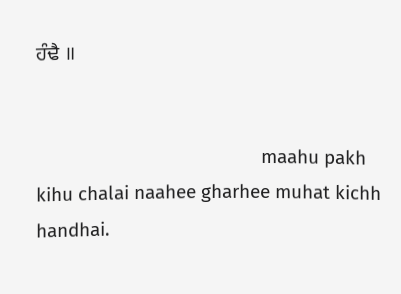ਹੰਢੈ ॥


                                             maahu pakh kihu chalai naahee gharhee muhat kichh handhai.